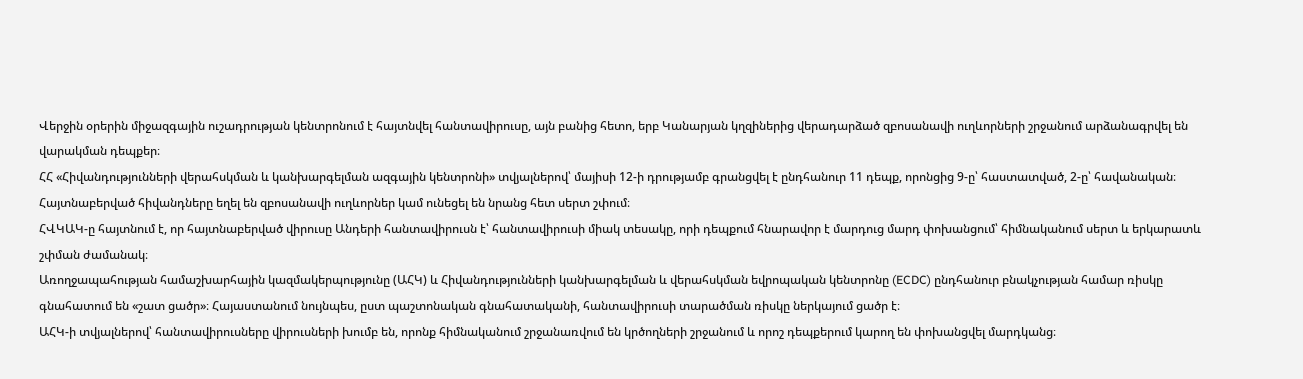Վերջին օրերին միջազգային ուշադրության կենտրոնում է հայտնվել հանտավիրուսը, այն բանից հետո, երբ Կանարյան կղզիներից վերադարձած զբոսանավի ուղևորների շրջանում արձանագրվել են վարակման դեպքեր։
ՀՀ «Հիվանդությունների վերահսկման և կանխարգելման ազգային կենտրոնի» տվյալներով՝ մայիսի 12-ի դրությամբ գրանցվել է ընդհանուր 11 դեպք, որոնցից 9-ը՝ հաստատված, 2-ը՝ հավանական։ Հայտնաբերված հիվանդները եղել են զբոսանավի ուղևորներ կամ ունեցել են նրանց հետ սերտ շփում։
ՀՎԿԱԿ-ը հայտնում է, որ հայտնաբերված վիրուսը Անդերի հանտավիրուսն է՝ հանտավիրուսի միակ տեսակը, որի դեպքում հնարավոր է մարդուց մարդ փոխանցում՝ հիմնականում սերտ և երկարատև շփման ժամանակ։
Առողջապահության համաշխարհային կազմակերպությունը (ԱՀԿ) և Հիվանդությունների կանխարգելման և վերահսկման եվրոպական կենտրոնը (ECDC) ընդհանուր բնակչության համար ռիսկը գնահատում են «շատ ցածր»։ Հայաստանում նույնպես, ըստ պաշտոնական գնահատականի, հանտավիրուսի տարածման ռիսկը ներկայում ցածր է։
ԱՀԿ-ի տվյալներով՝ հանտավիրուսները վիրուսների խումբ են, որոնք հիմնականում շրջանառվում են կրծողների շրջանում և որոշ դեպքերում կարող են փոխանցվել մարդկանց։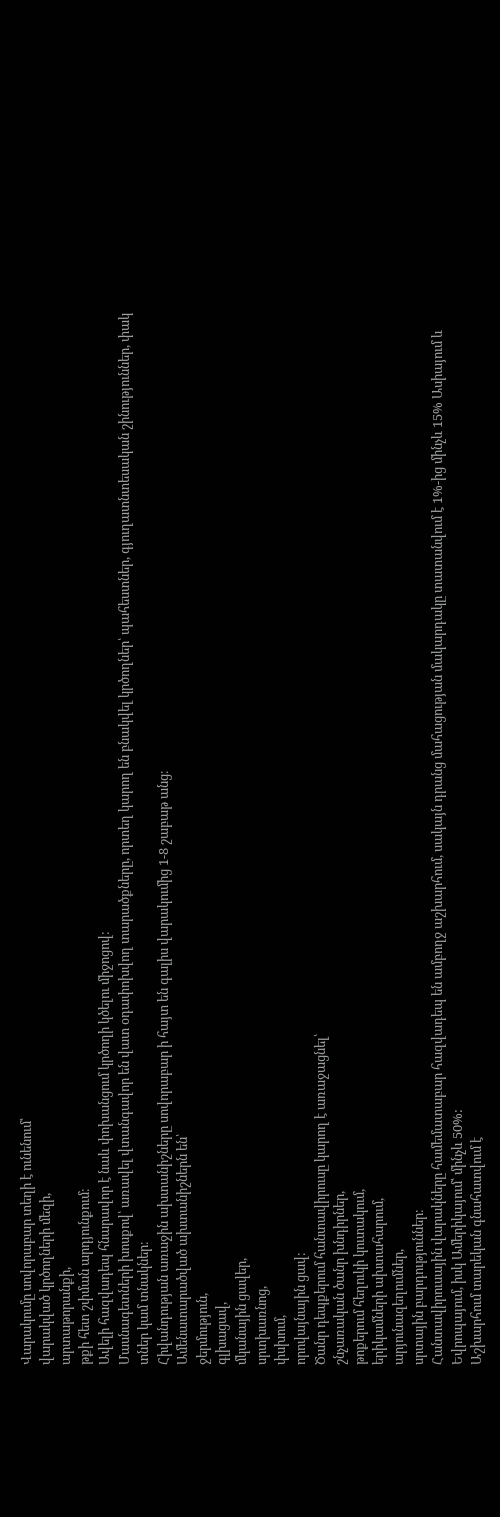Վարակումը սովորաբար տեղի է ունենում՝
վարակված կրծողների մեզի,
արտաթորանքի,
թքի հետ շփման արդյունքում։
Ավելի հազվադեպ հնարավոր է նաև փոխանցում կրծողի կծելու միջոցով։
Մասնագետների խոսքով՝ առավել վտանգավոր են վատ օդափոխվող տարածքները, որտեղ կարող են բնակվել կրծողներ՝ պահեստներ, գյուղատնտեսական շինություններ, փակ տներ կամ տնակներ։
Հիվանդության առաջին ախտանիշները սովորաբար ի հայտ են գալիս վարակումից 1-8 շաբաթ անց։
Ամենատարածված ախտանիշներն են՝
ջերմություն,
գլխացավ,
մկանային ցավեր,
սրտխառնոց,
փսխում,
որովայնային ցավ։
Ծանր դեպքերում հանտավիրուսը կարող է առաջացնել՝
շնչառական ծանր խնդիրներ,
թոքերում հեղուկի կուտակում,
երիկամների ախտահարում,
արյունազեղումներ,
սրտային բարդություններ։
Հանտավիրուսային վարակները համեմատաբար հազվադեպ են ամբողջ աշխարհում, սակայն դրանց մահացության մակարդակը տատանվում է 1%-ից մինչև 15% Ասիայում և Եվրոպայում, իսկ Ամերիկայում՝ մինչև 50%:
Աշխարհում տարեկան գնահատվում է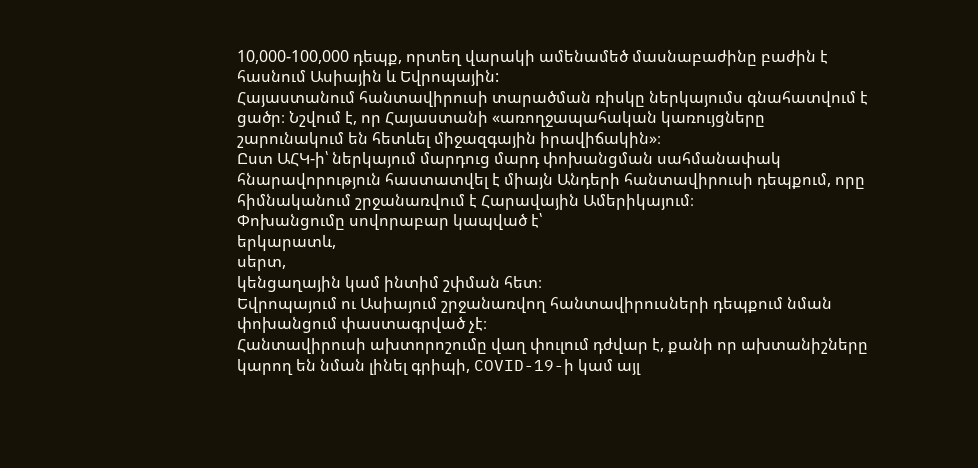10,000-100,000 դեպք, որտեղ վարակի ամենամեծ մասնաբաժինը բաժին է հասնում Ասիային և Եվրոպային:
Հայաստանում հանտավիրուսի տարածման ռիսկը ներկայումս գնահատվում է ցածր։ Նշվում է, որ Հայաստանի «առողջապահական կառույցները շարունակում են հետևել միջազգային իրավիճակին»։
Ըստ ԱՀԿ-ի՝ ներկայում մարդուց մարդ փոխանցման սահմանափակ հնարավորություն հաստատվել է միայն Անդերի հանտավիրուսի դեպքում, որը հիմնականում շրջանառվում է Հարավային Ամերիկայում։
Փոխանցումը սովորաբար կապված է՝
երկարատև,
սերտ,
կենցաղային կամ ինտիմ շփման հետ։
Եվրոպայում ու Ասիայում շրջանառվող հանտավիրուսների դեպքում նման փոխանցում փաստագրված չէ։
Հանտավիրուսի ախտորոշումը վաղ փուլում դժվար է, քանի որ ախտանիշները կարող են նման լինել գրիպի, COVID-19-ի կամ այլ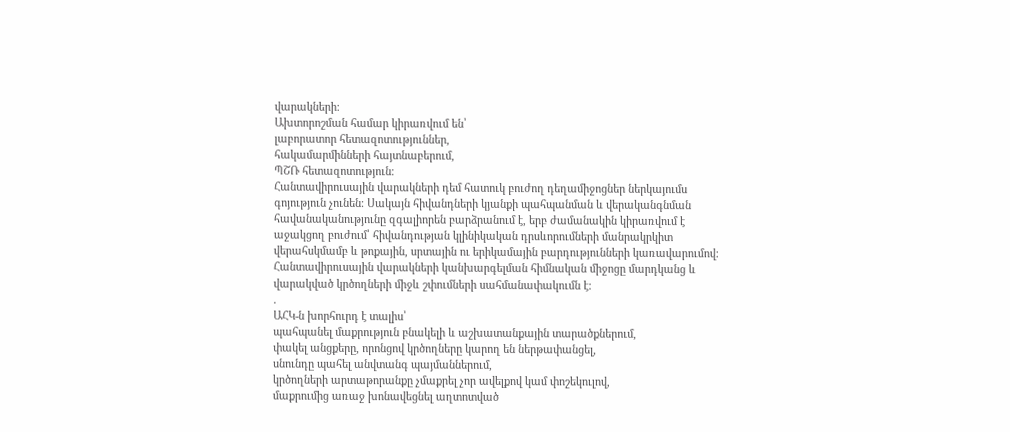վարակների։
Ախտորոշման համար կիրառվում են՝
լաբորատոր հետազոտություններ,
հակամարմինների հայտնաբերում,
ՊՇՌ հետազոտություն։
Հանտավիրուսային վարակների դեմ հատուկ բուժող դեղամիջոցներ ներկայումս գոյություն չունեն։ Սակայն հիվանդների կյանքի պահպանման և վերականգնման հավանականությունը զգալիորեն բարձրանում է, երբ ժամանակին կիրառվում է աջակցող բուժում՝ հիվանդության կլինիկական դրսևորումների մանրակրկիտ վերահսկմամբ և թոքային, սրտային ու երիկամային բարդությունների կառավարումով։
Հանտավիրուսային վարակների կանխարգելման հիմնական միջոցը մարդկանց և վարակված կրծողների միջև շփումների սահմանափակումն է։
.
ԱՀԿ-ն խորհուրդ է տալիս՝
պահպանել մաքրություն բնակելի և աշխատանքային տարածքներում,
փակել անցքերը, որոնցով կրծողները կարող են ներթափանցել,
սնունդը պահել անվտանգ պայմաններում,
կրծողների արտաթորանքը չմաքրել չոր ավելքով կամ փոշեկուլով,
մաքրումից առաջ խոնավեցնել աղտոտված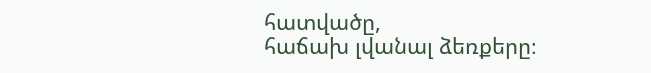հատվածը,
հաճախ լվանալ ձեռքերը։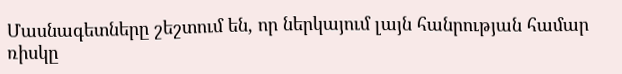Մասնագետները շեշտում են, որ ներկայում լայն հանրության համար ռիսկը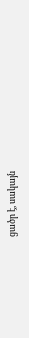ցածր է, սակայն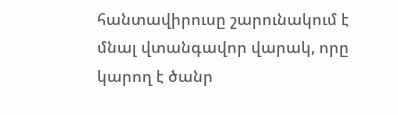հանտավիրուսը շարունակում է մնալ վտանգավոր վարակ, որը կարող է ծանր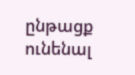ընթացք ունենալ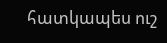հատկապես ուշ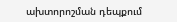ախտորոշման դեպքում